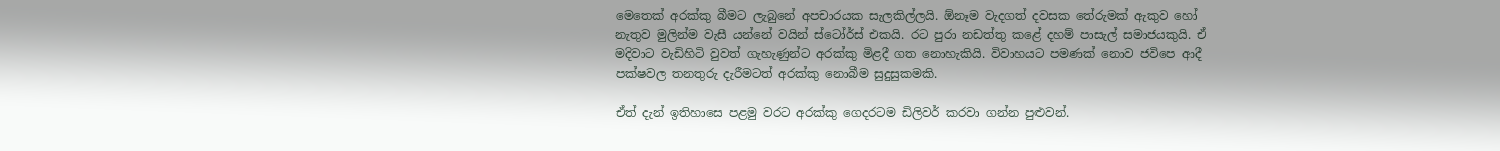මෙතෙක් අරක්කු බීමට ලැබුනේ අපචාරයක සැලකිල්ලයි. ඕනෑම වැදගත් දවසක තේරුමක් ඇකුව හෝ නැතුව මුලින්ම වැසී යන්නේ වයින් ස්ටෝර්ස් එකයි. රට පුරා නඩත්තු කළේ දහම් පාසැල් සමාජයකුයි. ඒ මදිවාට වැඩිහිටි වුවත් ගැහැණුන්ට අරක්කු මිළදී ගත නොහැකියි. විවාහයට පමණක් නොව ජවිපෙ ආදී පක්ෂවල තනතුරු දැරීමටත් අරක්කු නොබීම සුදුසුකමකි.

ඒත් දැන් ඉතිහාසෙ පළමු වරට අරක්කු ගෙදරටම ඩිලිවර් කරවා ගන්න පුළුවන්.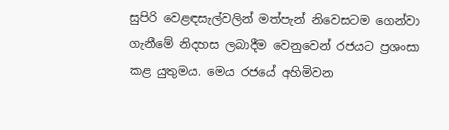සුපිරි වෙළඳසැල්වලින් මත්පැන් නිවෙසටම ගෙන්වා ගැනීමේ නිදහස ලබාදීම වෙනුවෙන් රජයට ප්‍රශංසා කළ යුතුමය. මෙය රජයේ අහිමිවන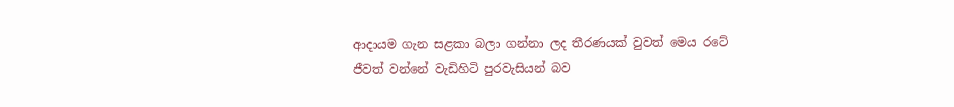ආදායම ගැන සළකා බලා ගන්නා ලද තීරණයක් වුවත් මෙය රටේ ජීවත් වන්නේ වැඩිහිටි පුරවැසියන් බව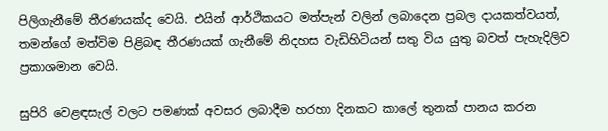පිලිගැනීමේ තීරණයක්ද වෙයි. එයින් ආර්ථිකයට මත්පැන් වලින් ලබාදෙන ප්‍රබල දායකත්වයත්, තමන්ගේ මත්විම පිළිබඳ තීරණයක් ගැනීමේ නිදහස වැඩිහිටියන් සතු විය යුතු බවත් පැහැදිලිව ප්‍රකාශමාන වෙයි.

සුපිරි වෙළඳසැල් වලට පමණක් අවසර ලබාදීම හරහා දිනකට කාලේ තුනක් පානය කරන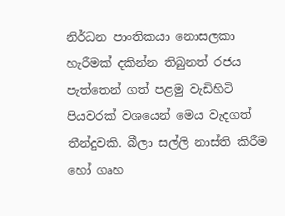නිර්ධන පාංතිකයා නොසලකා හැරීමක් දකින්න තිබුනත් රජය පැත්තෙන් ගත් පළමු වැඩිහිටි පියවරක් වශයෙන් මෙය වැදගත් තීන්දුවකි. බීලා සල්ලි නාස්ති කිරීම හෝ ගෘහ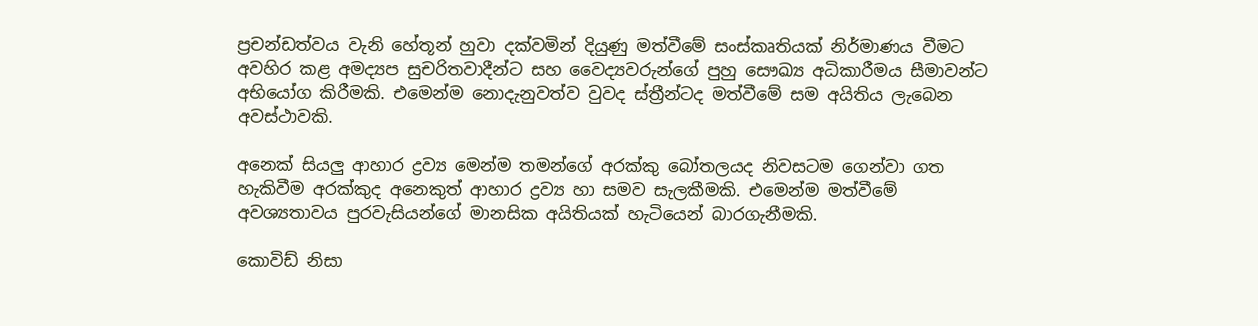ප්‍රචන්ඩත්වය වැනි හේතූන් හුවා දක්වමින් දියුණු මත්වීමේ සංස්කෘතියක් නිර්මාණය වීමට අවහිර කළ අමද්‍යප සුචරිතවාදීන්ට සහ වෛද්‍යවරුන්ගේ පුහු සෞඛ්‍ය අධිකාරීමය සීමාවන්ට අභියෝග කිරීමකි. එමෙන්ම නොදැනුවත්ව වුවද ස්ත්‍රීන්ටද මත්වීමේ සම අයිතිය ලැබෙන අවස්ථාවකි.

අනෙක් සියලු ආහාර ද්‍රව්‍ය මෙන්ම තමන්ගේ අරක්කු බෝතලයද නිවසටම ගෙන්වා ගත හැකිවීම අරක්කුද අනෙකුත් ආහාර ද්‍රව්‍ය හා සමව සැලකීමකි. එමෙන්ම මත්වීමේ අවශ්‍යතාවය පුරවැසියන්ගේ මානසික අයිතියක් හැටියෙන් බාරගැනීමකි.

කොවිඩ් නිසා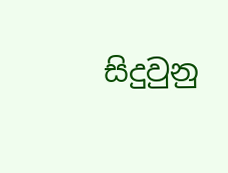සිදුවුනු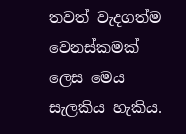තවත් වැදගත්ම වෙනස්කමක් ලෙස මෙය සැලකිය හැකිය.